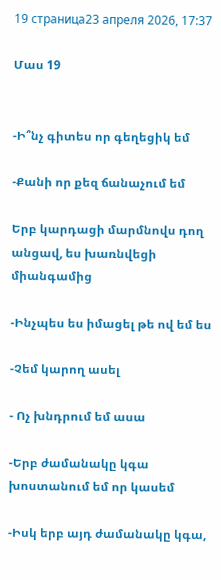19 страница23 апреля 2026, 17:37

Մաս 19


-Ի՞նչ գիտես որ գեղեցիկ եմ

-Քանի որ քեզ ճանաչում եմ

Երբ կարդացի մարմնովս դող անցավ, ես խառնվեցի միանգամից

-Ինչպես ես իմացել թե ով եմ ես

-Չեմ կարող ասել

- Ոչ խնդրում եմ ասա

-Երբ ժամանակը կգա խոստանում եմ որ կասեմ

-Իսկ երբ այդ ժամանակը կգա,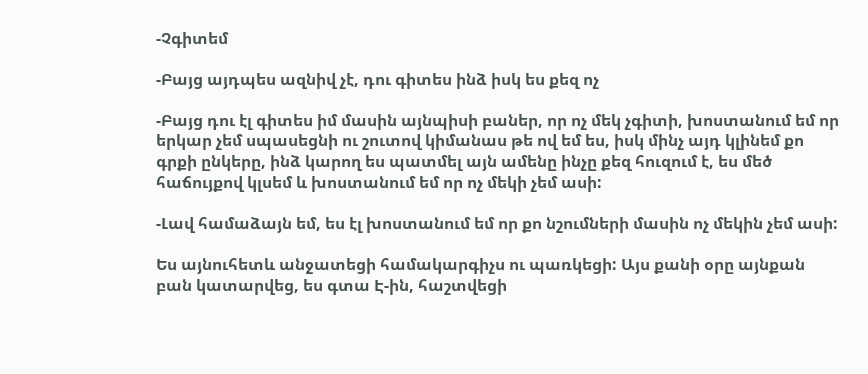-Չգիտեմ

-Բայց այդպես ազնիվ չէ, դու գիտես ինձ իսկ ես քեզ ոչ

-Բայց դու էլ գիտես իմ մասին այնպիսի բաներ, որ ոչ մեկ չգիտի, խոստանում եմ որ երկար չեմ սպասեցնի ու շուտով կիմանաս թե ով եմ ես, իսկ մինչ այդ կլինեմ քո գրքի ընկերը, ինձ կարող ես պատմել այն ամենը ինչը քեզ հուզում է, ես մեծ հաճույքով կլսեմ և խոստանում եմ որ ոչ մեկի չեմ ասի:

-Լավ համաձայն եմ, ես էլ խոստանում եմ որ քո նշումների մասին ոչ մեկին չեմ ասի:

Ես այնուհետև անջատեցի համակարգիչս ու պառկեցի: Այս քանի օրը այնքան բան կատարվեց, ես գտա Է-ին, հաշտվեցի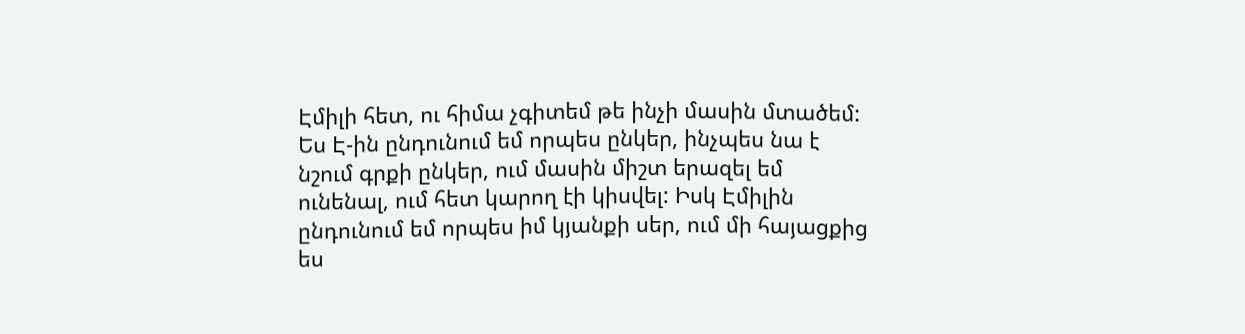Էմիլի հետ, ու հիմա չգիտեմ թե ինչի մասին մտածեմ: Ես Է-ին ընդունում եմ որպես ընկեր, ինչպես նա է նշում գրքի ընկեր, ում մասին միշտ երազել եմ ունենալ, ում հետ կարող էի կիսվել: Իսկ Էմիլին ընդունում եմ որպես իմ կյանքի սեր, ում մի հայացքից ես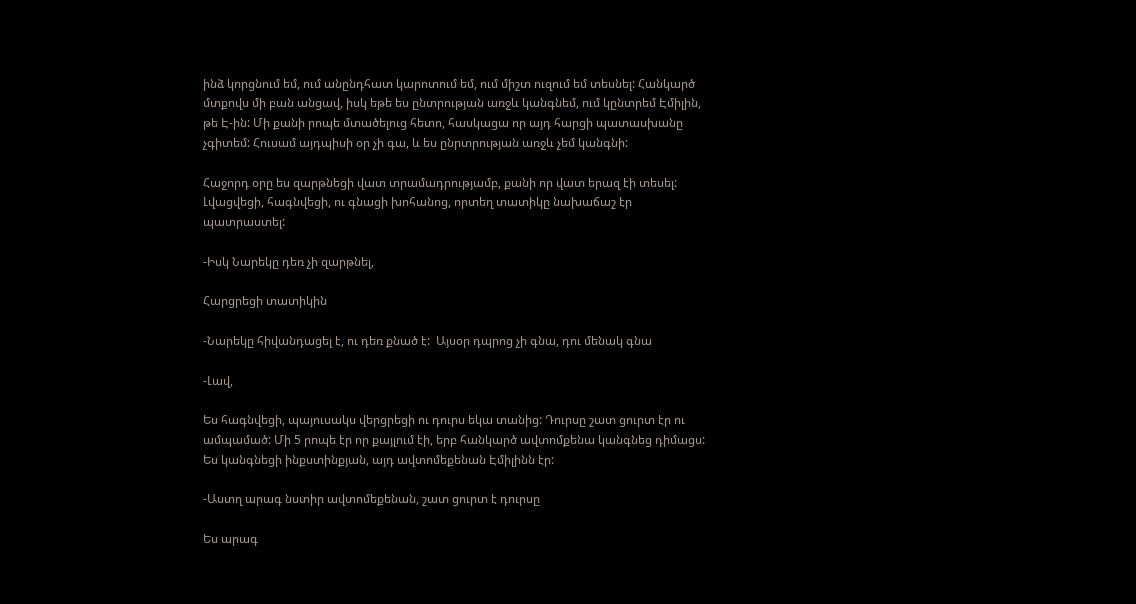ինձ կորցնում եմ, ում անընդհատ կարոտում եմ, ում միշտ ուզում եմ տեսնել: Հանկարծ մտքովս մի բան անցավ, իսկ եթե ես ընտրության առջև կանգնեմ, ում կընտրեմ Էմիլին, թե Է-ին: Մի քանի րոպե մտածելուց հետո, հասկացա որ այդ հարցի պատասխանը չգիտեմ: Հուսամ այդպիսի օր չի գա, և ես ընրտրության առջև չեմ կանգնի:

Հաջորդ օրը ես զարթնեցի վատ տրամադրությամբ, քանի որ վատ երազ էի տեսել:  Լվացվեցի, հագնվեցի, ու գնացի խոհանոց, որտեղ տատիկը նախաճաշ էր պատրաստել:

-Իսկ Նարեկը դեռ չի զարթնել,

Հարցրեցի տատիկին

-Նարեկը հիվանդացել է, ու դեռ քնած է:  Այսօր դպրոց չի գնա, դու մենակ գնա

-Լավ,

Ես հագնվեցի, պայուսակս վերցրեցի ու դուրս եկա տանից: Դուրսը շատ ցուրտ էր ու ամպամած: Մի 5 րոպե էր որ քայլում էի, երբ հանկարծ ավտոմքենա կանգնեց դիմացս: Ես կանգնեցի ինքստինքյան, այդ ավտոմեքենան Էմիլինն էր:

-Աստղ արագ նստիր ավտոմեքենան, շատ ցուրտ է դուրսը

Ես արագ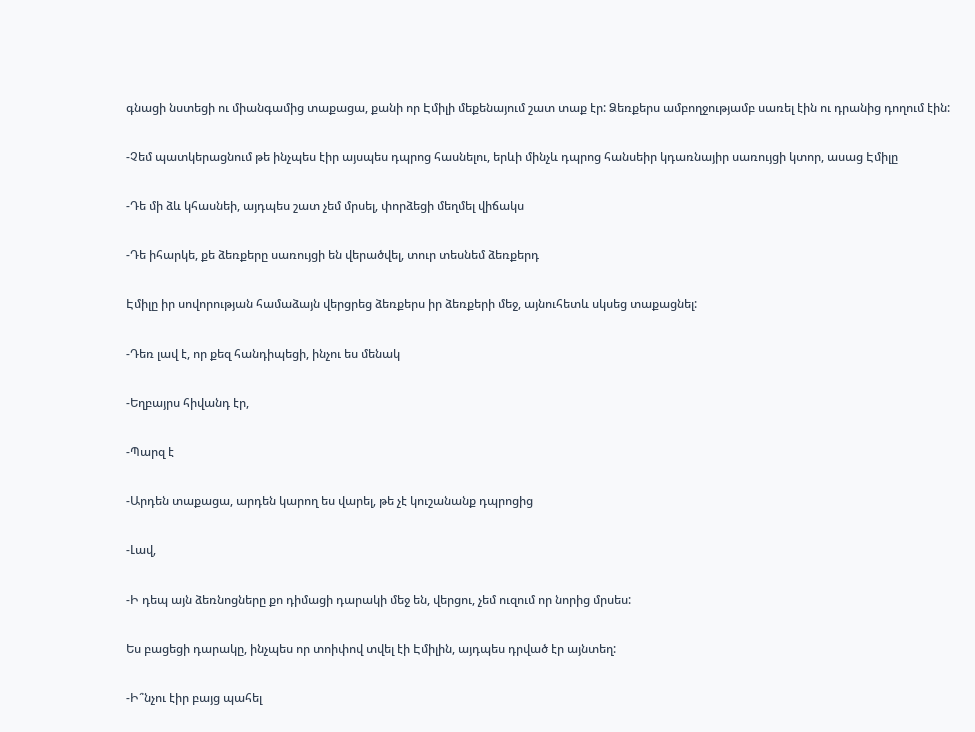գնացի նստեցի ու միանգամից տաքացա, քանի որ Էմիլի մեքենայում շատ տաք էր: Ձեռքերս ամբողջությամբ սառել էին ու դրանից դողում էին:

-Չեմ պատկերացնում թե ինչպես էիր այսպես դպրոց հասնելու, երևի մինչև դպրոց հանսեիր կդառնայիր սառույցի կտոր, ասաց Էմիլը

-Դե մի ձև կհասնեի, այդպես շատ չեմ մրսել, փորձեցի մեղմել վիճակս

-Դե իհարկե, քե ձեռքերը սառույցի են վերածվել, տուր տեսնեմ ձեռքերդ

Էմիլը իր սովորության համաձայն վերցրեց ձեռքերս իր ձեռքերի մեջ, այնուհետև սկսեց տաքացնել:

-Դեռ լավ է, որ քեզ հանդիպեցի, ինչու ես մենակ

-Եղբայրս հիվանդ էր,

-Պարզ է

-Արդեն տաքացա, արդեն կարող ես վարել, թե չէ կուշանանք դպրոցից

-Լավ,

-Ի դեպ այն ձեռնոցները քո դիմացի դարակի մեջ են, վերցու, չեմ ուզում որ նորից մրսես:

Ես բացեցի դարակը, ինչպես որ տոիփով տվել էի Էմիլին, այդպես դրված էր այնտեղ:

-Ի՞նչու էիր բայց պահել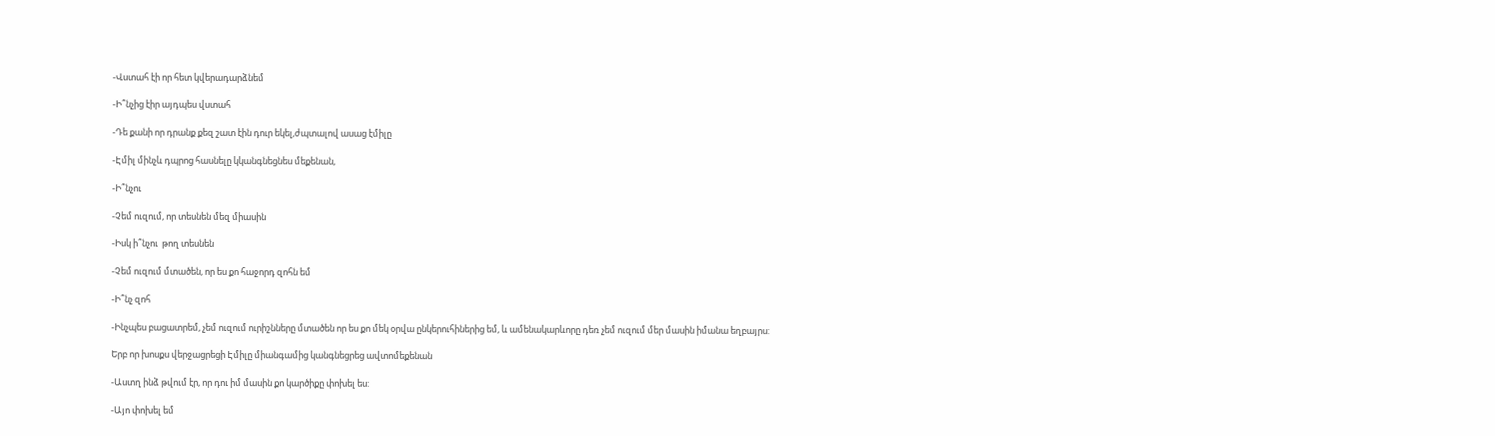-Վստահ էի որ հետ կվերադարձնեմ

-Ի՞նչից էիր այդպես վստահ

-Դե քանի որ դրանք քեզ շատ էին դուր եկել,ժպտալով ասաց էմիլը

-Էմիլ մինչև դպրոց հասնելը կկանգնեցնես մեքենան,

-Ի՞նչու

-Չեմ ուզում, որ տեսնեն մեզ միասին

-Իսկ ի՞նչու  թող տեսնեն

-Չեմ ուզում մտածեն, որ ես քո հաջորդ զոհն եմ

-Ի՞նչ զոհ

-Ինչպես բացատրեմ, չեմ ուզում ուրիշնները մտածեն որ ես քո մեկ օրվա ընկերուհիներից եմ, և ամենակարևորը դեռ չեմ ուզում մեր մասին իմանա եղբայրս:

Երբ որ խոսքս վերջացրեցի Էմիլը միանգամից կանգնեցրեց ավտոմեքենան

-Աստղ ինձ թվում էր, որ դու իմ մասին քո կարծիքը փոխել ես:

-Այո փոխել եմ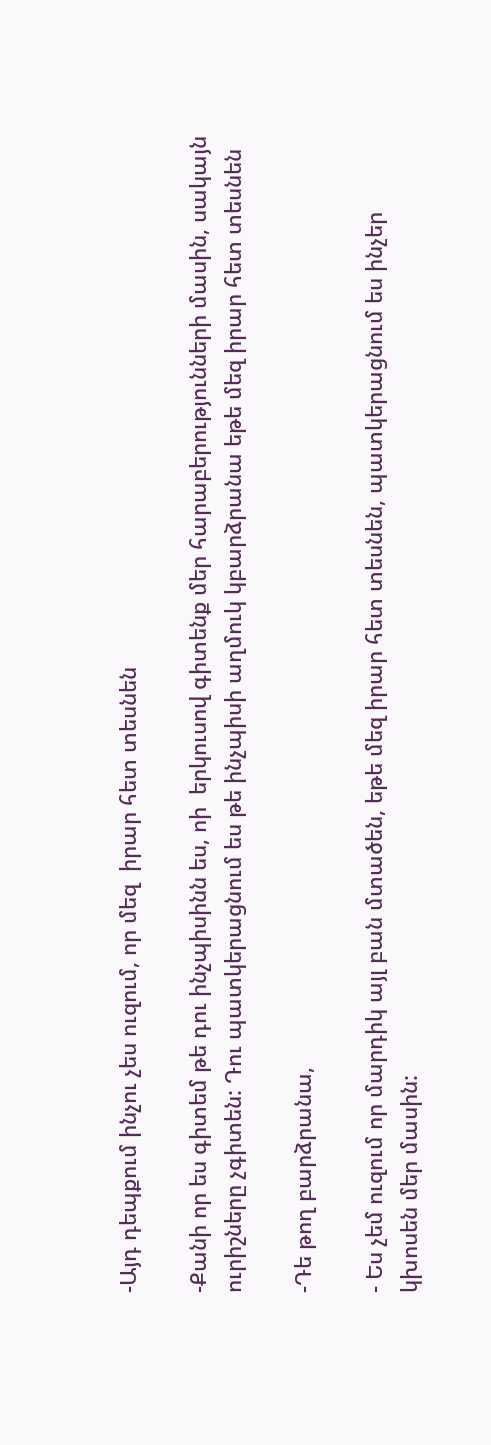-Այդ դեպքում ինչու չես ուզում, որ մեզ  իրար հետ տեսնեն

-Քանի որ ես գիտեմ թե դու ինչպիսինն ես, ոի  երկուսով գիտենք մեր հարաբերությունների մասին, սակայն ուրիշները չգիտեն: Դու պատկերացնում ես թե ինչպիսի աղմուկ կբարձրանա եթե մեզ իրար հետ տեսնեն

-Դե թող բարձրանա,

- Ես չեմ ուզում որ մարդիկ այլ բան մտածեն, եթե մեզ իրար հետ տեսնեն, պատկերացնում ես ինչեր կխոսեն մեր մասին: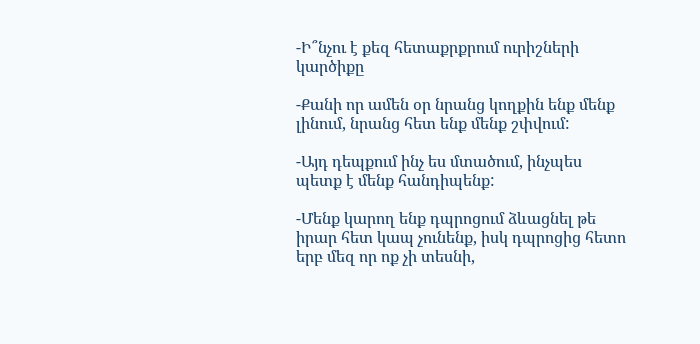-Ի՞նչու է քեզ հետաքրքրում ուրիշների կարծիքը

-Քանի որ ամեն օր նրանց կողքին ենք մենք լինում, նրանց հետ ենք մենք շփվում:

-Այդ դեպքում ինչ ես մտածում, ինչպես պետք է մենք հանդիպենք:

-Մենք կարող ենք դպրոցում ձևացնել թե իրար հետ կապ չունենք, իսկ դպրոցից հետո երբ մեզ որ ոք չի տեսնի,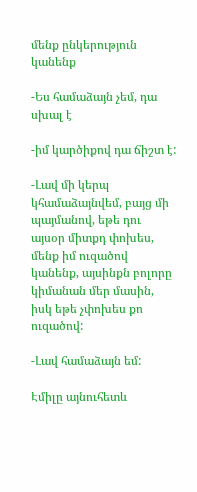մենք ընկերություն կանենք

-Ես համաձայն չեմ, դա սխալ է

-իմ կարծիքով դա ճիշտ է:

-Լավ մի կերպ կհամաձայնվեմ, բայց մի պայմանով, եթե դու այսօր միտքդ փոխես, մենք իմ ուզածով կանենք, այսինքն բոլորը կիմանան մեր մասին, իսկ եթե չփոխես քո ուզածով:

-Լավ համաձայն եմ:

Էմիլը այնուհետև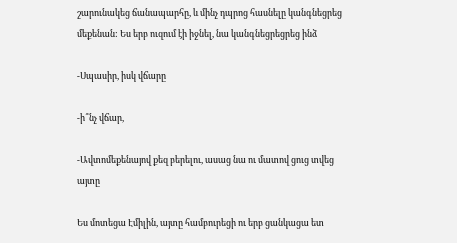շարունակեց ճանապարհը, և մինչ դպրոց հասնելը կանգնեցրեց մեքենան: Ես երբ ուզում էի իջնել, նա կանգնեցրեցրեց ինձ

-Սպասիր, իսկ վճարը

-ի՞նչ վճար,

-Ավտոմեքենայով քեզ բերելու, ասաց նա ու մատով ցուց տվեց այտը

Ես մոտեցա Էմիլին, այտը համբուրեցի ու երբ ցանկացա ետ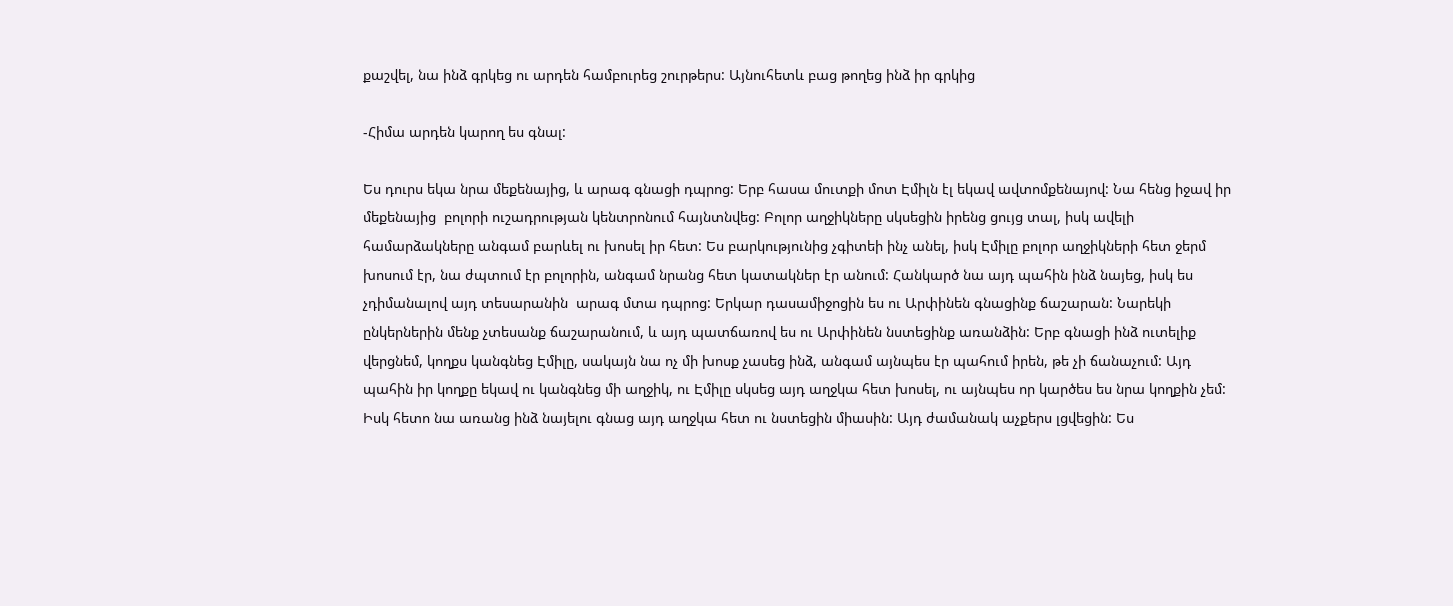քաշվել, նա ինձ գրկեց ու արդեն համբուրեց շուրթերս: Այնուհետև բաց թողեց ինձ իր գրկից

-Հիմա արդեն կարող ես գնալ:

Ես դուրս եկա նրա մեքենայից, և արագ գնացի դպրոց: Երբ հասա մուտքի մոտ Էմիլն էլ եկավ ավտոմքենայով: Նա հենց իջավ իր մեքենայից  բոլորի ուշադրության կենտրոնում հայնտնվեց: Բոլոր աղջիկները սկսեցին իրենց ցույց տալ, իսկ ավելի համարձակները անգամ բարևել ու խոսել իր հետ: Ես բարկությունից չգիտեի ինչ անել, իսկ Էմիլը բոլոր աղջիկների հետ ջերմ խոսում էր, նա ժպտում էր բոլորին, անգամ նրանց հետ կատակներ էր անում: Հանկարծ նա այդ պահին ինձ նայեց, իսկ ես չդիմանալով այդ տեսարանին  արագ մտա դպրոց: Երկար դասամիջոցին ես ու Արփինեն գնացինք ճաշարան: Նարեկի ընկերներին մենք չտեսանք ճաշարանում, և այդ պատճառով ես ու Արփինեն նստեցինք առանձին: Երբ գնացի ինձ ուտելիք վերցնեմ, կողքս կանգնեց Էմիլը, սակայն նա ոչ մի խոսք չասեց ինձ, անգամ այնպես էր պահում իրեն, թե չի ճանաչում: Այդ պահին իր կողքը եկավ ու կանգնեց մի աղջիկ, ու Էմիլը սկսեց այդ աղջկա հետ խոսել, ու այնպես որ կարծես ես նրա կողքին չեմ: Իսկ հետո նա առանց ինձ նայելու գնաց այդ աղջկա հետ ու նստեցին միասին: Այդ ժամանակ աչքերս լցվեցին: Ես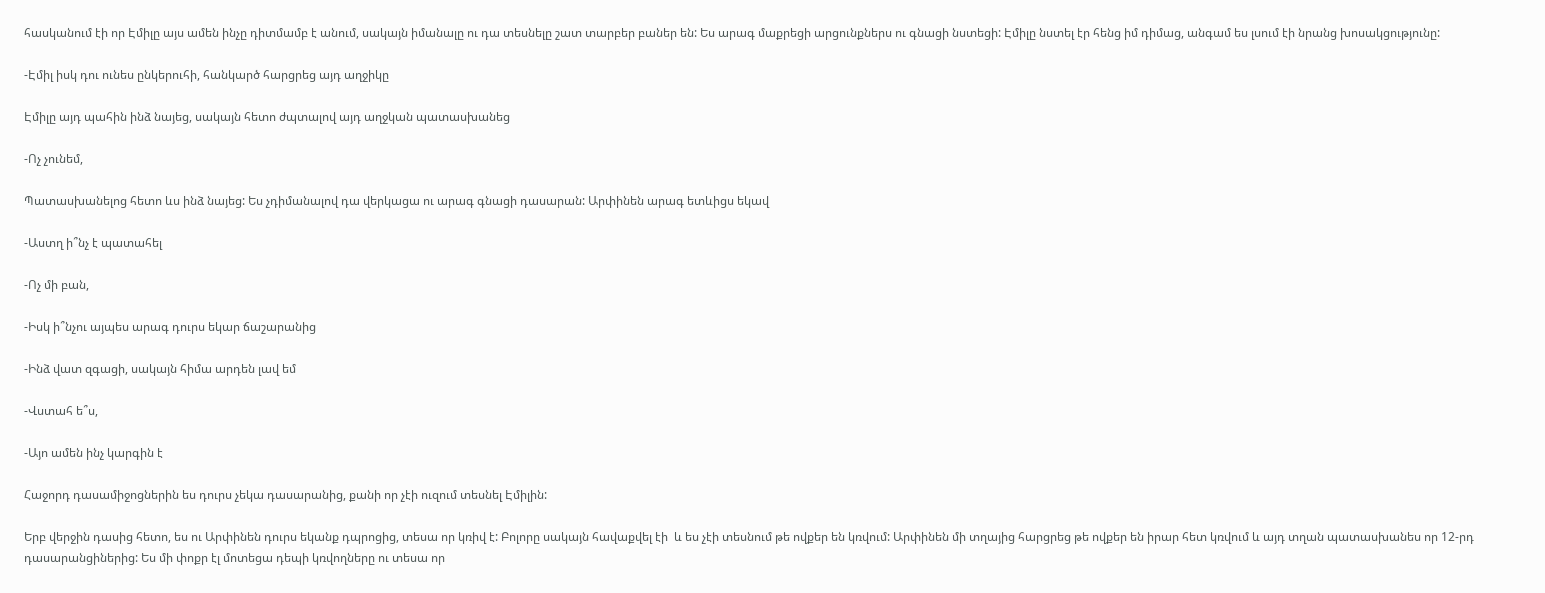հասկանում էի որ Էմիլը այս ամեն ինչը դիտմամբ է անում, սակայն իմանալը ու դա տեսնելը շատ տարբեր բաներ են: Ես արագ մաքրեցի արցունքներս ու գնացի նստեցի: Էմիլը նստել էր հենց իմ դիմաց, անգամ ես լսում էի նրանց խոսակցությունը:

-Էմիլ իսկ դու ունես ընկերուհի, հանկարծ հարցրեց այդ աղջիկը

Էմիլը այդ պահին ինձ նայեց, սակայն հետո ժպտալով այդ աղջկան պատասխանեց

-Ոչ չունեմ,

Պատասխանելոց հետո ևս ինձ նայեց: Ես չդիմանալով դա վերկացա ու արագ գնացի դասարան: Արփինեն արագ ետևիցս եկավ

-Աստղ ի՞նչ է պատահել

-Ոչ մի բան,

-Իսկ ի՞նչու այպես արագ դուրս եկար ճաշարանից

-Ինձ վատ զգացի, սակայն հիմա արդեն լավ եմ

-Վստահ ե՞ս,

-Այո ամեն ինչ կարգին է

Հաջորդ դասամիջոցներին ես դուրս չեկա դասարանից, քանի որ չէի ուզում տեսնել Էմիլին:

Երբ վերջին դասից հետո, ես ու Արփինեն դուրս եկանք դպրոցից, տեսա որ կռիվ է: Բոլորը սակայն հավաքվել էի  և ես չէի տեսնում թե ովքեր են կռվում: Արփինեն մի տղայից հարցրեց թե ովքեր են իրար հետ կռվում և այդ տղան պատասխանես որ 12-րդ դասարանցիներից: Ես մի փոքր էլ մոտեցա դեպի կռվողները ու տեսա որ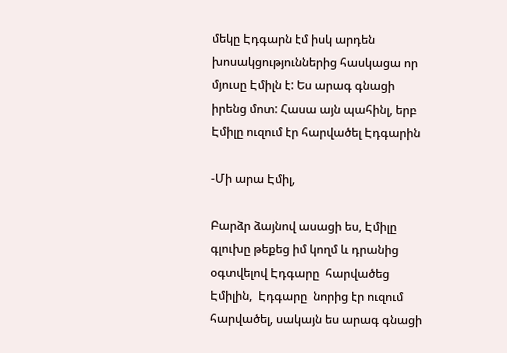մեկը Էդգարն էմ իսկ արդեն խոսակցություններից հասկացա որ մյուսը Էմիլն է: Ես արագ գնացի իրենց մոտ: Հասա այն պահինլ, երբ Էմիլը ուզում էր հարվածել Էդգարին

-Մի արա Էմիլ,

Բարձր ձայնով ասացի ես, Էմիլը գլուխը թեքեց իմ կողմ և դրանից օգտվելով Էդգարը  հարվածեց Էմիլին,  Էդգարը  նորից էր ուզում հարվածել, սակայն ես արագ գնացի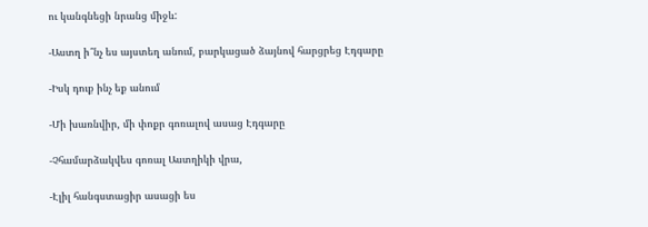ու կանգնեցի նրանց միջև:

-Աստղ ի՞նչ ես այստեղ անում, բարկացած ձայնով հարցրեց Էդգարը

-Իսկ դուք ինչ եք անում

-Մի խառնվիր, մի փոքր գոռալով ասաց Էդգարը

-Չհամարձակվես գոռալ Աստղիկի վրա,

-Էլիլ հանգստացիր ասացի ես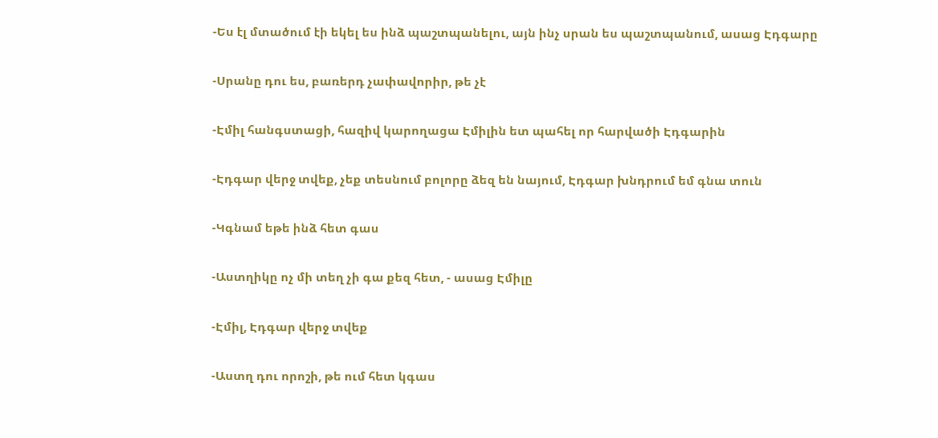-Ես էլ մտածում էի եկել ես ինձ պաշտպանելու, այն ինչ սրան ես պաշտպանում, ասաց Էդգարը

-Սրանը դու ես, բառերդ չափավորիր, թե չէ

-Էմիլ հանգստացի, հազիվ կարողացա Էմիլին ետ պահել որ հարվածի Էդգարին

-Էդգար վերջ տվեք, չեք տեսնում բոլորը ձեզ են նայում, Էդգար խնդրում եմ գնա տուն

-Կգնամ եթե ինձ հետ գաս

-Աստղիկը ոչ մի տեղ չի գա քեզ հետ, - ասաց Էմիլը

-Էմիլ, Էդգար վերջ տվեք

-Աստղ դու որոշի, թե ում հետ կգաս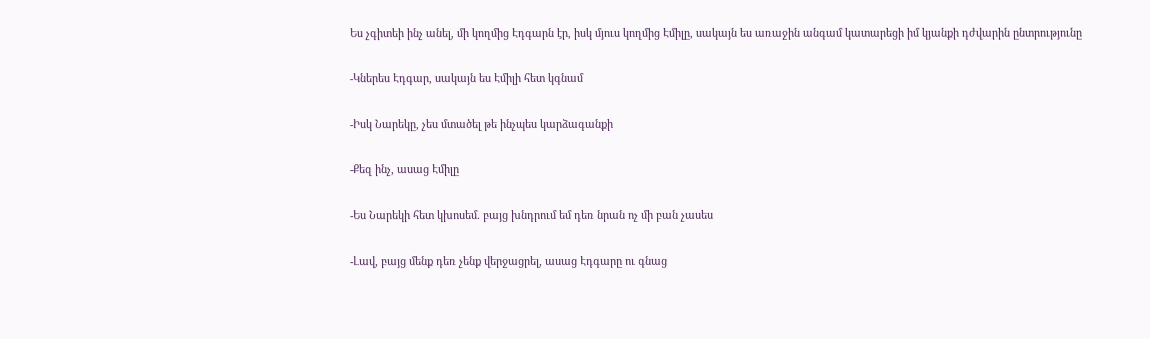Ես չգիտեի ինչ անել, մի կողմից Էդգարն էր, իսկ մյուս կողմից Էմիլը, սակայն ես առաջին անգամ կատարեցի իմ կյանքի դժվարին ընտրությունը

-Կներես Էդգար, սակայն ես Էմիլի հետ կգնամ

-Իսկ Նարեկը, չես մտածել թե ինչպես կարձագանքի

-Քեզ ինչ, ասաց Էմիլը

-Ես Նարեկի հետ կխոսեմ. բայց խնդրում եմ դեռ նրան ոչ մի բան չասես

-Լավ, բայց մենք դեռ չենք վերջացրել, ասաց Էդգարը ու գնաց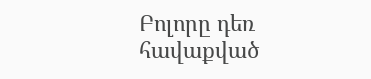Բոլորը դեռ հավաքված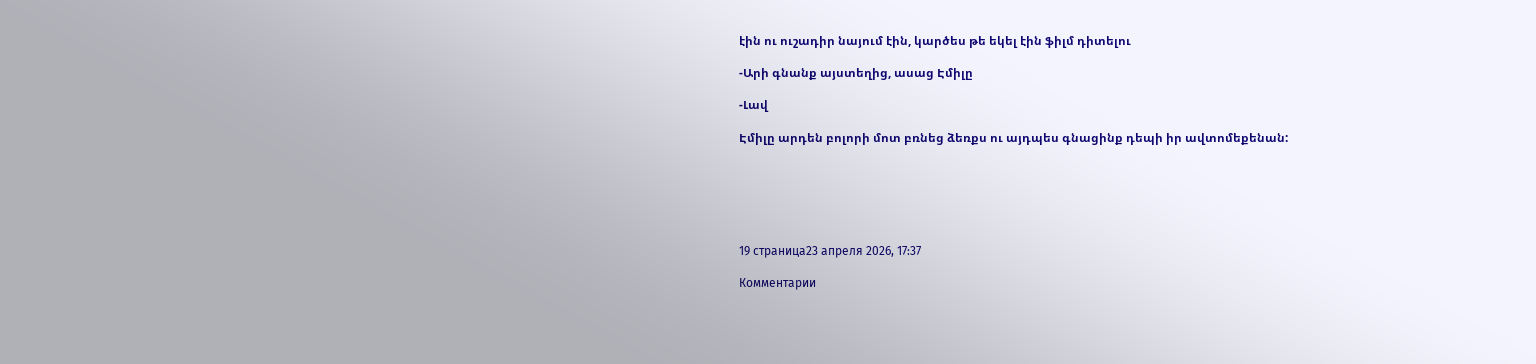էին ու ուշադիր նայում էին, կարծես թե եկել էին ֆիլմ դիտելու

-Արի գնանք այստեղից, ասաց Էմիլը

-Լավ

Էմիլը արդեն բոլորի մոտ բռնեց ձեռքս ու այդպես գնացինք դեպի իր ավտոմեքենան:






19 страница23 апреля 2026, 17:37

Комментарии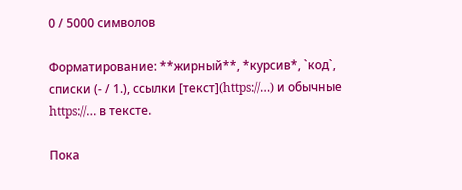0 / 5000 символов

Форматирование: **жирный**, *курсив*, `код`, списки (- / 1.), ссылки [текст](https://…) и обычные https://… в тексте.

Пока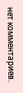нет комментариев.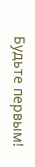Будьте первым!